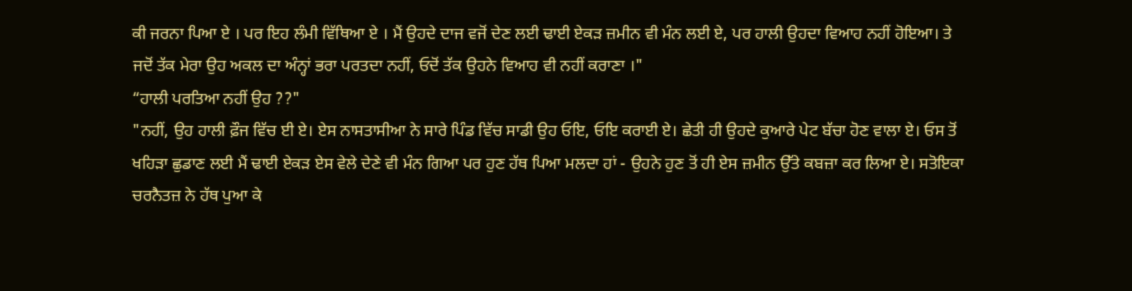ਕੀ ਜਰਨਾ ਪਿਆ ਏ । ਪਰ ਇਹ ਲੰਮੀ ਵਿੱਥਿਆ ਏ । ਮੈਂ ਉਹਦੇ ਦਾਜ ਵਜੋਂ ਦੇਣ ਲਈ ਢਾਈ ਏਕੜ ਜ਼ਮੀਨ ਵੀ ਮੰਨ ਲਈ ਏ, ਪਰ ਹਾਲੀ ਉਹਦਾ ਵਿਆਹ ਨਹੀਂ ਹੋਇਆ। ਤੇ ਜਦੋਂ ਤੱਕ ਮੇਰਾ ਉਹ ਅਕਲ ਦਾ ਅੰਨ੍ਹਾਂ ਭਰਾ ਪਰਤਦਾ ਨਹੀਂ, ਓਦੋਂ ਤੱਕ ਉਹਨੇ ਵਿਆਹ ਵੀ ਨਹੀਂ ਕਰਾਣਾ ।"
“ਹਾਲੀ ਪਰਤਿਆ ਨਹੀਂ ਉਹ ??"
"ਨਹੀਂ, ਉਹ ਹਾਲੀ ਫ਼ੌਜ ਵਿੱਚ ਈ ਏ। ਏਸ ਨਾਸਤਾਸੀਆ ਨੇ ਸਾਰੇ ਪਿੰਡ ਵਿੱਚ ਸਾਡੀ ਉਹ ਓਇ, ਓਇ ਕਰਾਈ ਏ। ਛੇਤੀ ਹੀ ਉਹਦੇ ਕੁਆਰੇ ਪੇਟ ਬੱਚਾ ਹੋਣ ਵਾਲਾ ਏ। ਓਸ ਤੋਂ ਖਹਿੜਾ ਛੁਡਾਣ ਲਈ ਮੈਂ ਢਾਈ ਏਕੜ ਏਸ ਵੇਲੇ ਦੇਣੇ ਵੀ ਮੰਨ ਗਿਆ ਪਰ ਹੁਣ ਹੱਥ ਪਿਆ ਮਲਦਾ ਹਾਂ - ਉਹਨੇ ਹੁਣ ਤੋਂ ਹੀ ਏਸ ਜ਼ਮੀਨ ਉੱਤੇ ਕਬਜ਼ਾ ਕਰ ਲਿਆ ਏ। ਸਤੋਇਕਾ ਚਰਨੈਤਜ਼ ਨੇ ਹੱਥ ਪੁਆ ਕੇ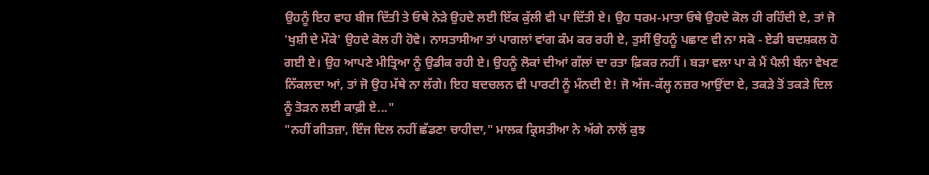ਉਹਨੂੰ ਇਹ ਵਾਹ ਬੀਜ ਦਿੱਤੀ ਤੇ ਓਥੇ ਨੇੜੇ ਉਹਦੇ ਲਈ ਇੱਕ ਕੁੱਲੀ ਵੀ ਪਾ ਦਿੱਤੀ ਏ। ਉਹ ਧਰਮ-ਮਾਤਾ ਓਥੇ ਉਹਦੇ ਕੋਲ ਹੀ ਰਹਿੰਦੀ ਏ, ਤਾਂ ਜੋ 'ਖੁਸ਼ੀ ਦੇ ਮੌਕੇ' ਉਹਦੇ ਕੋਲ ਹੀ ਹੋਵੇ। ਨਾਸਤਾਸੀਆ ਤਾਂ ਪਾਗਲਾਂ ਵਾਂਗ ਕੰਮ ਕਰ ਰਹੀ ਏ, ਤੁਸੀਂ ਉਹਨੂੰ ਪਛਾਣ ਵੀ ਨਾ ਸਕੋ - ਏਡੀ ਬਦਸ਼ਕਲ ਹੋ ਗਈ ਏ। ਉਹ ਆਪਣੇ ਮੀਤ੍ਰਿਆ ਨੂੰ ਉਡੀਕ ਰਹੀ ਏ। ਉਹਨੂੰ ਲੋਕਾਂ ਦੀਆਂ ਗੱਲਾਂ ਦਾ ਰਤਾ ਫ਼ਿਕਰ ਨਹੀਂ । ਬੜਾ ਵਲਾ ਪਾ ਕੇ ਮੈਂ ਪੈਲੀ ਬੰਨਾ ਵੇਖਣ ਨਿੱਕਲਦਾ ਆਂ, ਤਾਂ ਜੋ ਉਹ ਮੱਥੇ ਨਾ ਲੱਗੇ। ਇਹ ਬਦਚਲਨ ਵੀ ਪਾਰਟੀ ਨੂੰ ਮੰਨਦੀ ਏ! ਜੋ ਅੱਜ-ਕੱਲ੍ਹ ਨਜ਼ਰ ਆਉਂਦਾ ਏ, ਤਕੜੇ ਤੋਂ ਤਕੜੇ ਦਿਲ ਨੂੰ ਤੋੜਨ ਲਈ ਕਾਫ਼ੀ ਏ..."
"ਨਹੀਂ ਗੀਤਜ਼ਾ, ਇੰਜ ਦਿਲ ਨਹੀਂ ਛੱਡਣਾ ਚਾਹੀਦਾ," ਮਾਲਕ ਕ੍ਰਿਸਤੀਆ ਨੇ ਅੱਗੇ ਨਾਲੋਂ ਕੁਝ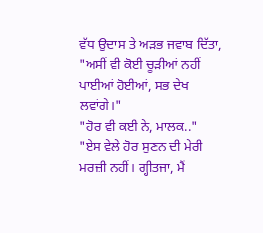ਵੱਧ ਉਦਾਸ ਤੇ ਅੜਭ ਜਵਾਬ ਦਿੱਤਾ, "ਅਸੀਂ ਵੀ ਕੋਈ ਚੂੜੀਆਂ ਨਹੀਂ ਪਾਈਆਂ ਹੋਈਆਂ, ਸਭ ਦੇਖ ਲਵਾਂਗੇ।"
"ਹੋਰ ਵੀ ਕਈ ਨੇ, ਮਾਲਕ.."
"ਏਸ ਵੇਲੇ ਹੋਰ ਸੁਣਨ ਦੀ ਮੇਰੀ ਮਰਜ਼ੀ ਨਹੀਂ। ਗ੍ਹੀਤਜਾ, ਮੈਂ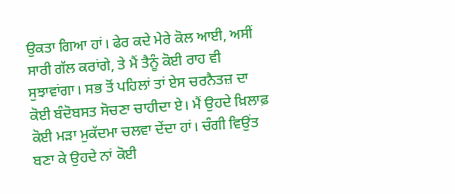ਉਕਤਾ ਗਿਆ ਹਾਂ। ਫੇਰ ਕਦੇ ਮੇਰੇ ਕੋਲ ਆਈ, ਅਸੀਂ ਸਾਰੀ ਗੱਲ ਕਰਾਂਗੇ, ਤੇ ਮੈਂ ਤੈਨੂੰ ਕੋਈ ਰਾਹ ਵੀ ਸੁਝਾਵਾਂਗਾ। ਸਭ ਤੋਂ ਪਹਿਲਾਂ ਤਾਂ ਏਸ ਚਰਨੈਤਜ਼ ਦਾ ਕੋਈ ਬੰਦੋਬਸਤ ਸੋਚਣਾ ਚਾਹੀਦਾ ਏ। ਮੈਂ ਉਹਦੇ ਖ਼ਿਲਾਫ਼ ਕੋਈ ਮੜਾ ਮੁਕੱਦਮਾ ਚਲਵਾ ਦੇਂਦਾ ਹਾਂ। ਚੰਗੀ ਵਿਉਂਤ ਬਣਾ ਕੇ ਉਹਦੇ ਨਾਂ ਕੋਈ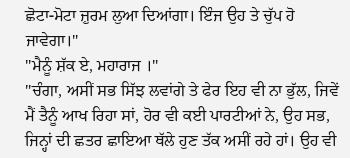ਛੋਟਾ-ਮੋਟਾ ਜ਼ੁਰਮ ਲੁਆ ਦਿਆਂਗਾ। ਇੰਜ ਉਹ ਤੇ ਚੁੱਪ ਹੋ ਜਾਵੇਗਾ।"
"ਮੈਨੂੰ ਸ਼ੱਕ ਏ, ਮਹਾਰਾਜ ।"
"ਚੰਗਾ, ਅਸੀਂ ਸਭ ਸਿੱਝ ਲਵਾਂਗੇ ਤੇ ਫੇਰ ਇਹ ਵੀ ਨਾ ਭੁੱਲ, ਜਿਵੇਂ ਮੈਂ ਤੈਨੂੰ ਆਖ ਰਿਹਾ ਸਾਂ, ਹੋਰ ਵੀ ਕਈ ਪਾਰਟੀਆਂ ਨੇ, ਉਹ ਸਭ, ਜਿਨ੍ਹਾਂ ਦੀ ਛਤਰ ਛਾਇਆ ਥੱਲੇ ਹੁਣ ਤੱਕ ਅਸੀਂ ਰਹੇ ਹਾਂ। ਉਹ ਵੀ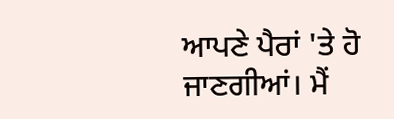ਆਪਣੇ ਪੈਰਾਂ 'ਤੇ ਹੋ ਜਾਣਗੀਆਂ। ਮੈਂ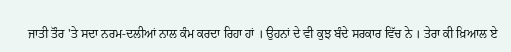ਜਾਤੀ ਤੌਰ 'ਤੇ ਸਦਾ ਨਰਮ-ਦਲੀਆਂ ਨਾਲ ਕੰਮ ਕਰਦਾ ਰਿਹਾ ਹਾਂ । ਉਹਨਾਂ ਦੇ ਵੀ ਕੁਝ ਬੰਦੇ ਸਰਕਾਰ ਵਿੱਚ ਨੇ । ਤੇਰਾ ਕੀ ਖ਼ਿਆਲ ਏ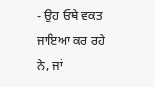- ਉਹ ਓਥੇ ਵਕਤ ਜਾਇਆ ਕਰ ਰਹੇ ਨੇ, ਜਾਂ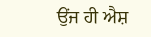ਉਂਜ ਹੀ ਐਸ਼